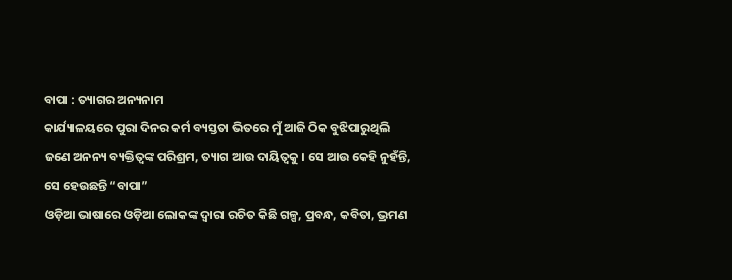ବାପା : ତ୍ୟାଗର ଅନ୍ୟନାମ
କାର୍ଯ୍ୟାଳୟରେ ପୁରା ଦିନର କର୍ମ ବ୍ୟସ୍ତତା ଭିତରେ ମୁଁ ଆଜି ଠିକ ବୁଝିପାରୁଥିଲି ଜଣେ ଅନନ୍ୟ ବ୍ୟକ୍ତିତ୍ୱଙ୍କ ପରିଶ୍ରମ, ତ୍ୟାଗ ଆଉ ଦାୟିତ୍ୱକୁ । ସେ ଆଉ କେହି ନୁହଁନ୍ତି, ସେ ହେଉଛନ୍ତି “ବାପା”
ଓଡ଼ିଆ ଭାଷାରେ ଓଡ଼ିଆ ଲୋକଙ୍କ ଦ୍ୱାରା ରଚିତ କିଛି ଗଳ୍ପ, ପ୍ରବନ୍ଧ, କବିତା, ଭ୍ରମଣ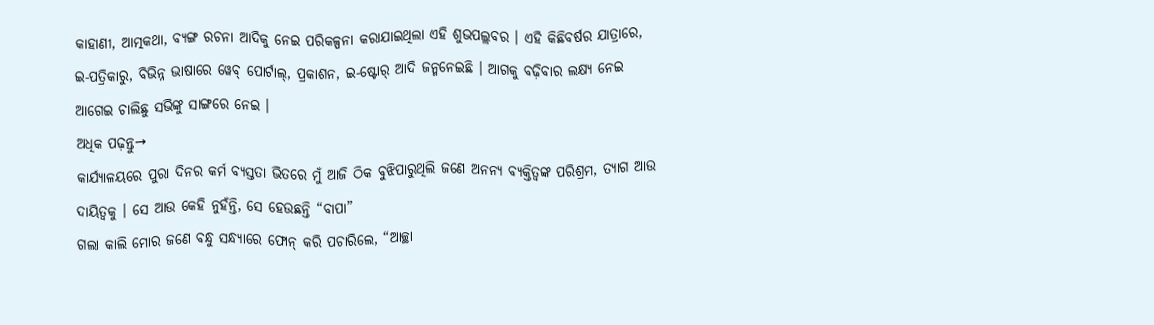କାହାଣୀ, ଆତ୍ମକଥା, ବ୍ୟଙ୍ଗ ରଚନା ଆଦିକୁ ନେଇ ପରିକଳ୍ପନା କରାଯାଇଥିଲା ଏହି ଶୁଭପଲ୍ଲବର । ଏହି କିଛିବର୍ଷର ଯାତ୍ରାରେ, ଇ-ପତ୍ରିକାରୁ, ବିଭିନ୍ନ ଭାଷାରେ ୱେବ୍ ପୋର୍ଟାଲ୍, ପ୍ରକାଶନ, ଇ-ଷ୍ଟୋର୍ ଆଦି ଜନ୍ମନେଇଛି । ଆଗକୁ ବଢ଼ିବାର ଲକ୍ଷ୍ୟ ନେଇ ଆଗେଇ ଚାଲିଛୁ ସଭିଙ୍କୁ ସାଙ୍ଗରେ ନେଇ ।
ଅଧିକ ପଢ଼ନ୍ତୁ→
କାର୍ଯ୍ୟାଳୟରେ ପୁରା ଦିନର କର୍ମ ବ୍ୟସ୍ତତା ଭିତରେ ମୁଁ ଆଜି ଠିକ ବୁଝିପାରୁଥିଲି ଜଣେ ଅନନ୍ୟ ବ୍ୟକ୍ତିତ୍ୱଙ୍କ ପରିଶ୍ରମ, ତ୍ୟାଗ ଆଉ ଦାୟିତ୍ୱକୁ । ସେ ଆଉ କେହି ନୁହଁନ୍ତି, ସେ ହେଉଛନ୍ତି “ବାପା”
ଗଲା କାଲି ମୋର ଜଣେ ବନ୍ଧୁ ସନ୍ଧ୍ୟାରେ ଫୋନ୍ କରି ପଚାରିଲେ, “ଆଚ୍ଛା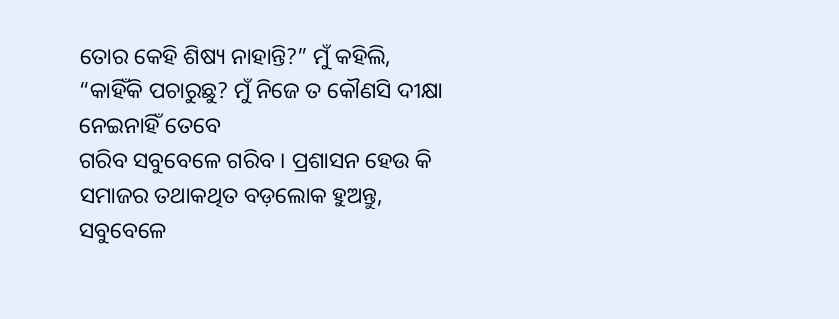ତୋର କେହି ଶିଷ୍ୟ ନାହାନ୍ତି?” ମୁଁ କହିଲି, “କାହିଁକି ପଚାରୁଛୁ? ମୁଁ ନିଜେ ତ କୌଣସି ଦୀକ୍ଷା ନେଇନାହିଁ ତେବେ
ଗରିବ ସବୁବେଳେ ଗରିବ । ପ୍ରଶାସନ ହେଉ କି ସମାଜର ତଥାକଥିତ ବଡ଼ଲୋକ ହୁଅନ୍ତୁ, ସବୁବେଳେ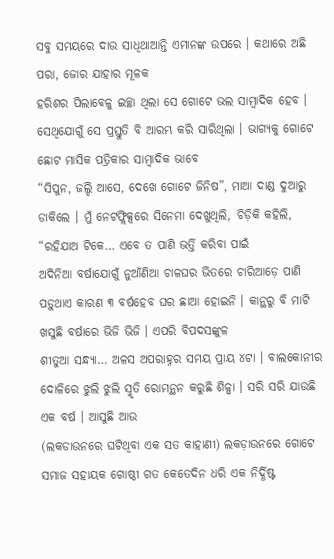ସବୁ ସମୟରେ ଦାଉ ସାଧିଥାଆନ୍ତି ଏମାନଙ୍କ ଉପରେ । କଥାରେ ଅଛି ପରା, ଜୋର ଯାହାର ମୂଳକ
ହରିଶର ପିଲାବେଳୁ ଇଚ୍ଛା ଥିଲା ସେ ଗୋଟେ ଭଲ ସାମ୍ୱାଦିକ ହେବ । ସେଥିଯୋଗୁଁ ସେ ପ୍ରସ୍ତୁତି ବି ଆରମ୍ଭ କରି ସାରିଥିଲା । ଭାଗ୍ୟକୁ ଗୋଟେ ଛୋଟ ମାସିକ ପତ୍ରିକାର ସାମ୍ୱାଦିକ ଭାବେ
“ସିପୁନ, ଜଲ୍ଦି ଆସେ, ଦେଖେ ଗୋଟେ ଜିନିଷ”, ମାଆ ଦାଣ୍ଡ ଦୁଆରୁ ଡାକିଲେ । ମୁଁ ନେଟଫ୍ଲିକ୍ସରେ ସିନେମା ଦେଖୁଥିଲି, ଚିଡ଼ିକି କହିଲି, “ରହିଯାଅ ଟିକେ… ଏବେ ତ ପାଣି ଭର୍ତ୍ତି କରିବା ପାଇଁ
ଅଦିନିଆ ବର୍ଷାଯୋଗୁଁ ନୁଆଁଣିଆ ଚାଳଘର ଭିତରେ ଚାରିଆଡ଼େ ପାଣି ପଡ଼ୁଥାଏ କାରଣ ୩ ବର୍ଷହେବ ଘର ଛାଆ ହୋଇନି । କାନ୍ଥରୁ ବି ମାଟି ଖସୁଛି ବର୍ଷାରେ ଭିଜି ଭିଜି । ଏପରି ବିପଦସଙ୍କୁଳ
ଶୀତୁଆ ସନ୍ଧ୍ୟା… ଅଳସ ଅପରାହ୍ନର ସମୟ ପ୍ରାୟ ୪ଟା । ବାଲକୋନୀର ଦୋଳିରେ ଝୁଲି ଝୁଲି ସ୍ମୃତି ରୋମନ୍ଥନ କରୁଛି ଶିଳ୍ପା । ସରି ସରି ଯାଉଛି ଏକ ବର୍ଷ । ଆସୁଛି ଆଉ
(ଲକଡାଉନରେ ଘଟିଥିବା ଏକ ସତ କାହାଣୀ) ଲକଡ଼ାଉନରେ ଗୋଟେ ସମାଜ ସହାୟକ ଗୋଷ୍ଠୀ ଗତ କେତେଦିନ ଧରି ଏକ ନିର୍ଦ୍ଧିଷ୍ଟ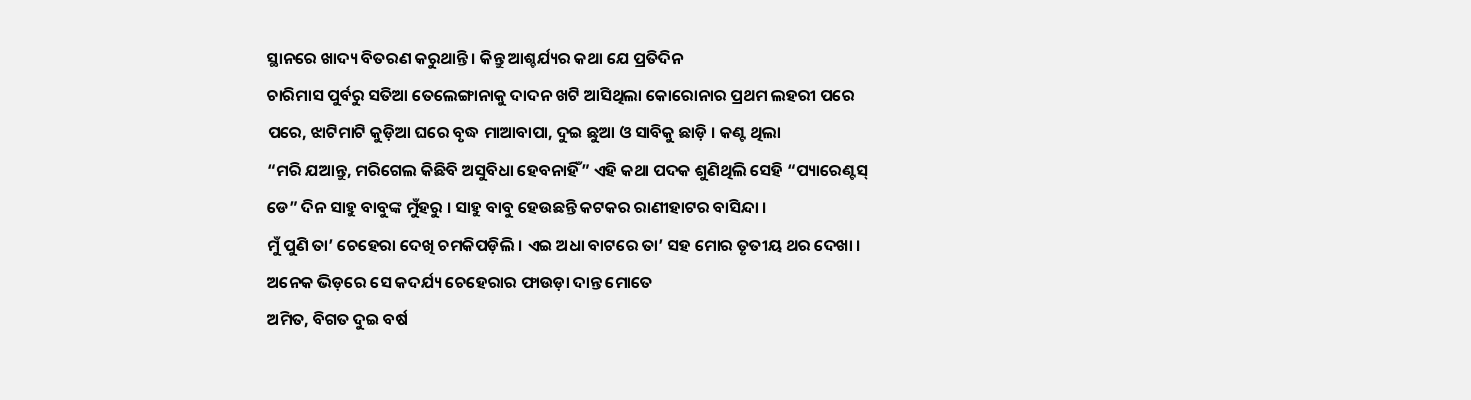ସ୍ଥାନରେ ଖାଦ୍ୟ ବିତରଣ କରୁଥାନ୍ତି । କିନ୍ତୁ ଆଶ୍ଚର୍ଯ୍ୟର କଥା ଯେ ପ୍ରତିଦିନ
ଚାରିମାସ ପୁର୍ବରୁ ସତିଆ ତେଲେଙ୍ଗାନାକୁ ଦାଦନ ଖଟି ଆସିଥିଲା କୋରୋନାର ପ୍ରଥମ ଲହରୀ ପରେ ପରେ, ଝାଟିମାଟି କୁଡ଼ିଆ ଘରେ ବୃଦ୍ଧ ମାଆବାପା, ଦୁଇ ଛୁଆ ଓ ସାବିକୁ ଛାଡ଼ି । କଣ୍ଟ ଥିଲା
“ମରି ଯଆନ୍ତୁ, ମରିଗେଲ କିଛିବି ଅସୁବିଧା ହେବନାହିଁ” ଏହି କଥା ପଦକ ଶୁଣିଥିଲି ସେହି “ପ୍ୟାରେଣ୍ଟସ୍ ଡେ” ଦିନ ସାହୁ ବାବୁଙ୍କ ମୁଁହରୁ । ସାହୁ ବାବୁ ହେଉଛନ୍ତି କଟକର ରାଣୀହାଟର ବାସିନ୍ଦା ।
ମୁଁ ପୁଣି ତା’ ଚେହେରା ଦେଖି ଚମକିପଡ଼ିଲି । ଏଇ ଅଧା ବାଟରେ ତା’ ସହ ମୋର ତୃତୀୟ ଥର ଦେଖା । ଅନେକ ଭିଡ଼ରେ ସେ କଦର୍ଯ୍ୟ ଚେହେରାର ଫାଉଡ଼ା ଦାନ୍ତ ମୋତେ
ଅମିତ, ବିଗତ ଦୁଇ ବର୍ଷ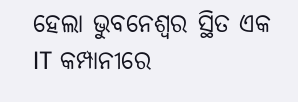ହେଲା ଭୁବନେଶ୍ୱର ସ୍ଥିତ ଏକ IT କମ୍ପାନୀରେ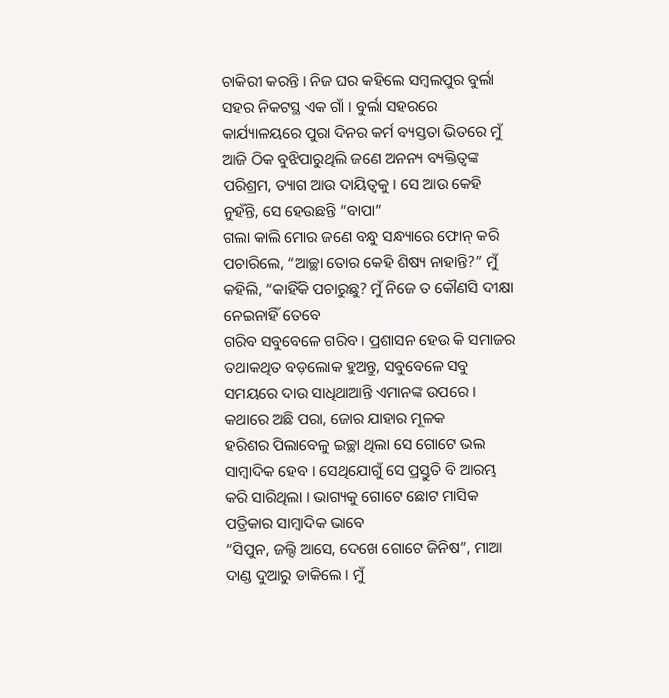ଚାକିରୀ କରନ୍ତି । ନିଜ ଘର କହିଲେ ସମ୍ବଲପୁର ବୁର୍ଲା ସହର ନିକଟସ୍ଥ ଏକ ଗାଁ । ବୁର୍ଲା ସହରରେ
କାର୍ଯ୍ୟାଳୟରେ ପୁରା ଦିନର କର୍ମ ବ୍ୟସ୍ତତା ଭିତରେ ମୁଁ ଆଜି ଠିକ ବୁଝିପାରୁଥିଲି ଜଣେ ଅନନ୍ୟ ବ୍ୟକ୍ତିତ୍ୱଙ୍କ ପରିଶ୍ରମ, ତ୍ୟାଗ ଆଉ ଦାୟିତ୍ୱକୁ । ସେ ଆଉ କେହି ନୁହଁନ୍ତି, ସେ ହେଉଛନ୍ତି “ବାପା”
ଗଲା କାଲି ମୋର ଜଣେ ବନ୍ଧୁ ସନ୍ଧ୍ୟାରେ ଫୋନ୍ କରି ପଚାରିଲେ, “ଆଚ୍ଛା ତୋର କେହି ଶିଷ୍ୟ ନାହାନ୍ତି?” ମୁଁ କହିଲି, “କାହିଁକି ପଚାରୁଛୁ? ମୁଁ ନିଜେ ତ କୌଣସି ଦୀକ୍ଷା ନେଇନାହିଁ ତେବେ
ଗରିବ ସବୁବେଳେ ଗରିବ । ପ୍ରଶାସନ ହେଉ କି ସମାଜର ତଥାକଥିତ ବଡ଼ଲୋକ ହୁଅନ୍ତୁ, ସବୁବେଳେ ସବୁ ସମୟରେ ଦାଉ ସାଧିଥାଆନ୍ତି ଏମାନଙ୍କ ଉପରେ । କଥାରେ ଅଛି ପରା, ଜୋର ଯାହାର ମୂଳକ
ହରିଶର ପିଲାବେଳୁ ଇଚ୍ଛା ଥିଲା ସେ ଗୋଟେ ଭଲ ସାମ୍ୱାଦିକ ହେବ । ସେଥିଯୋଗୁଁ ସେ ପ୍ରସ୍ତୁତି ବି ଆରମ୍ଭ କରି ସାରିଥିଲା । ଭାଗ୍ୟକୁ ଗୋଟେ ଛୋଟ ମାସିକ ପତ୍ରିକାର ସାମ୍ୱାଦିକ ଭାବେ
“ସିପୁନ, ଜଲ୍ଦି ଆସେ, ଦେଖେ ଗୋଟେ ଜିନିଷ”, ମାଆ ଦାଣ୍ଡ ଦୁଆରୁ ଡାକିଲେ । ମୁଁ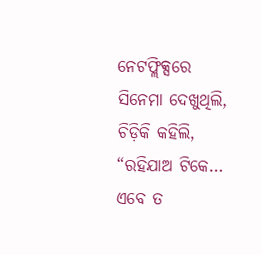ନେଟଫ୍ଲିକ୍ସରେ ସିନେମା ଦେଖୁଥିଲି, ଚିଡ଼ିକି କହିଲି, “ରହିଯାଅ ଟିକେ… ଏବେ ତ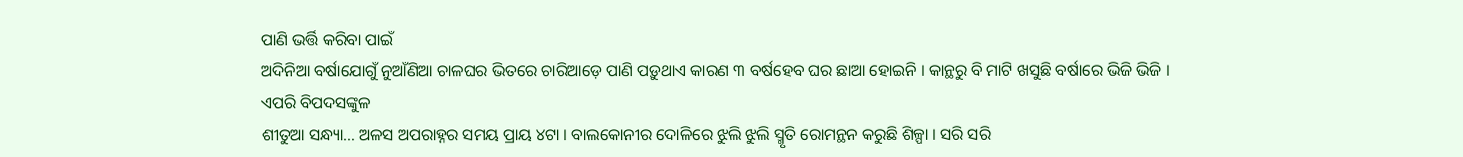ପାଣି ଭର୍ତ୍ତି କରିବା ପାଇଁ
ଅଦିନିଆ ବର୍ଷାଯୋଗୁଁ ନୁଆଁଣିଆ ଚାଳଘର ଭିତରେ ଚାରିଆଡ଼େ ପାଣି ପଡ଼ୁଥାଏ କାରଣ ୩ ବର୍ଷହେବ ଘର ଛାଆ ହୋଇନି । କାନ୍ଥରୁ ବି ମାଟି ଖସୁଛି ବର୍ଷାରେ ଭିଜି ଭିଜି । ଏପରି ବିପଦସଙ୍କୁଳ
ଶୀତୁଆ ସନ୍ଧ୍ୟା… ଅଳସ ଅପରାହ୍ନର ସମୟ ପ୍ରାୟ ୪ଟା । ବାଲକୋନୀର ଦୋଳିରେ ଝୁଲି ଝୁଲି ସ୍ମୃତି ରୋମନ୍ଥନ କରୁଛି ଶିଳ୍ପା । ସରି ସରି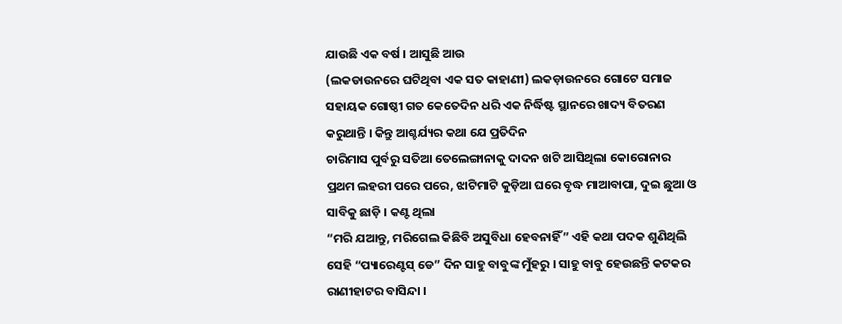ଯାଉଛି ଏକ ବର୍ଷ । ଆସୁଛି ଆଉ
(ଲକଡାଉନରେ ଘଟିଥିବା ଏକ ସତ କାହାଣୀ) ଲକଡ଼ାଉନରେ ଗୋଟେ ସମାଜ ସହାୟକ ଗୋଷ୍ଠୀ ଗତ କେତେଦିନ ଧରି ଏକ ନିର୍ଦ୍ଧିଷ୍ଟ ସ୍ଥାନରେ ଖାଦ୍ୟ ବିତରଣ କରୁଥାନ୍ତି । କିନ୍ତୁ ଆଶ୍ଚର୍ଯ୍ୟର କଥା ଯେ ପ୍ରତିଦିନ
ଚାରିମାସ ପୁର୍ବରୁ ସତିଆ ତେଲେଙ୍ଗାନାକୁ ଦାଦନ ଖଟି ଆସିଥିଲା କୋରୋନାର ପ୍ରଥମ ଲହରୀ ପରେ ପରେ, ଝାଟିମାଟି କୁଡ଼ିଆ ଘରେ ବୃଦ୍ଧ ମାଆବାପା, ଦୁଇ ଛୁଆ ଓ ସାବିକୁ ଛାଡ଼ି । କଣ୍ଟ ଥିଲା
“ମରି ଯଆନ୍ତୁ, ମରିଗେଲ କିଛିବି ଅସୁବିଧା ହେବନାହିଁ” ଏହି କଥା ପଦକ ଶୁଣିଥିଲି ସେହି “ପ୍ୟାରେଣ୍ଟସ୍ ଡେ” ଦିନ ସାହୁ ବାବୁଙ୍କ ମୁଁହରୁ । ସାହୁ ବାବୁ ହେଉଛନ୍ତି କଟକର ରାଣୀହାଟର ବାସିନ୍ଦା ।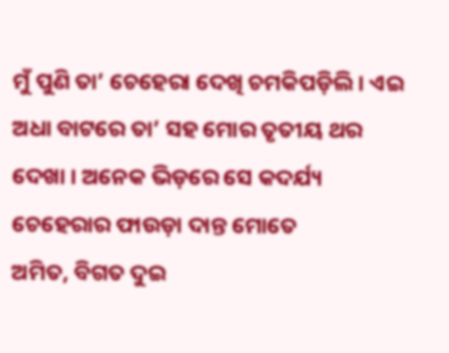ମୁଁ ପୁଣି ତା’ ଚେହେରା ଦେଖି ଚମକିପଡ଼ିଲି । ଏଇ ଅଧା ବାଟରେ ତା’ ସହ ମୋର ତୃତୀୟ ଥର ଦେଖା । ଅନେକ ଭିଡ଼ରେ ସେ କଦର୍ଯ୍ୟ ଚେହେରାର ଫାଉଡ଼ା ଦାନ୍ତ ମୋତେ
ଅମିତ, ବିଗତ ଦୁଇ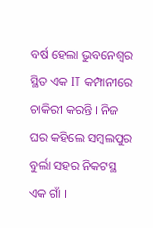ବର୍ଷ ହେଲା ଭୁବନେଶ୍ୱର ସ୍ଥିତ ଏକ IT କମ୍ପାନୀରେ ଚାକିରୀ କରନ୍ତି । ନିଜ ଘର କହିଲେ ସମ୍ବଲପୁର ବୁର୍ଲା ସହର ନିକଟସ୍ଥ ଏକ ଗାଁ ।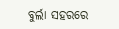ବୁର୍ଲା ସହରରେ